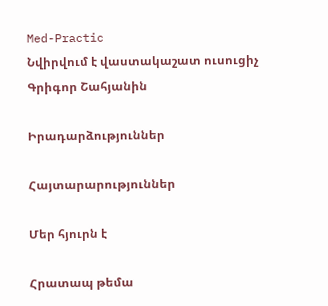Med-Practic
Նվիրվում է վաստակաշատ ուսուցիչ Գրիգոր Շահյանին

Իրադարձություններ

Հայտարարություններ

Մեր հյուրն է

Հրատապ թեմա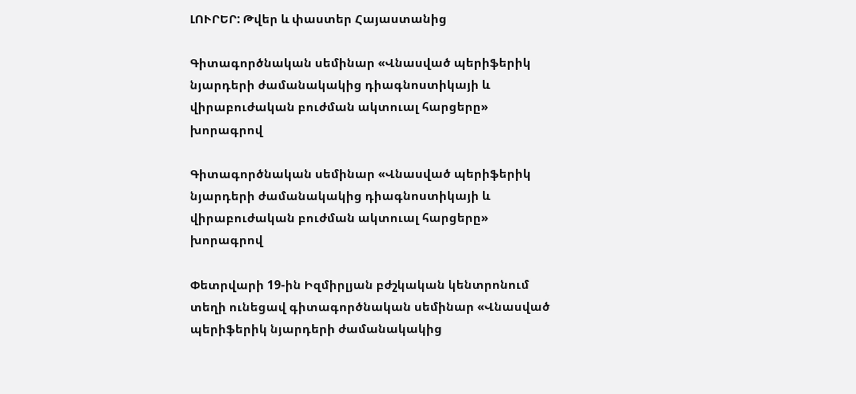ԼՈՒՐԵՐ: Թվեր և փաստեր Հայաստանից

Գիտագործնական սեմինար «Վնասված պերիֆերիկ նյարդերի ժամանակակից դիագնոստիկայի և վիրաբուժական բուժման ակտուալ հարցերը» խորագրով

Գիտագործնական սեմինար «Վնասված պերիֆերիկ նյարդերի ժամանակակից դիագնոստիկայի և վիրաբուժական բուժման ակտուալ հարցերը» խորագրով

Փետրվարի 19-ին Իզմիրլյան բժշկական կենտրոնում տեղի ունեցավ գիտագործնական սեմինար «Վնասված պերիֆերիկ նյարդերի ժամանակակից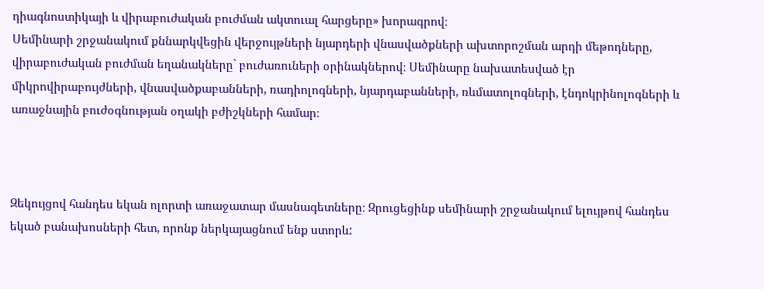դիագնոստիկայի և վիրաբուժական բուժման ակտուալ հարցերը» խորագրով։
Սեմինարի շրջանակում քննարկվեցին վերջույթների նյարդերի վնասվածքների ախտորոշման արդի մեթոդները, վիրաբուժական բուժման եղանակները` բուժառուների օրինակներով։ Սեմինարը նախատեսված էր միկրովիրաբույժների, վնասվածքաբանների, ռադիոլոգների, նյարդաբանների, ռևմատոլոգների, էնդոկրինոլոգների և առաջնային բուժօգնության օղակի բժիշկների համար։



Զեկույցով հանդես եկան ոլորտի առաջատար մասնագետները։ Զրուցեցինք սեմինարի շրջանակում ելույթով հանդես եկած բանախոսների հետ, որոնք ներկայացնում ենք ստորև: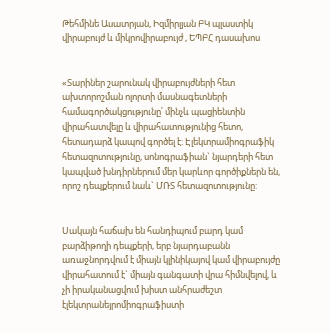Թեհմինե Ասատրյան, Իզմիրլյան ԲԿ պլաստիկ վիրաբույժ և միկրովիրաբույժ , ԵՊԲՀ դասախոս


«Տարիներ շարունակ վիրաբույժների հետ ախտորոշման ոլորտի մասնագետների համագործակցությունը՛ մինչև պացիենտին վիրահատվելը և վիրահատությունից հետո, հետադարձ կապով գործել է: Էլեկտրամիոգրաֆիկ հետազոտությունը, սոնոգրաֆիան` նյարդերի հետ կապված խնդիրներում մեր կարևոր գործիքներն են, որոշ դեպքերում նաև` ՄՌՏ հետազոտությունը:


Սակայն հաճախ են հանդիպում բարդ կամ բարձիթողի դեպքերի, երբ նյարդաբանն առաջնորդվում է միայն կլինիկայով կամ վիրաբույժը վիրահատում է` միայն գանգատի վրա հիմնվելով, և չի իրականացվում խիստ անհրաժեշտ էլեկտրանեյրոմիոգրաֆիստի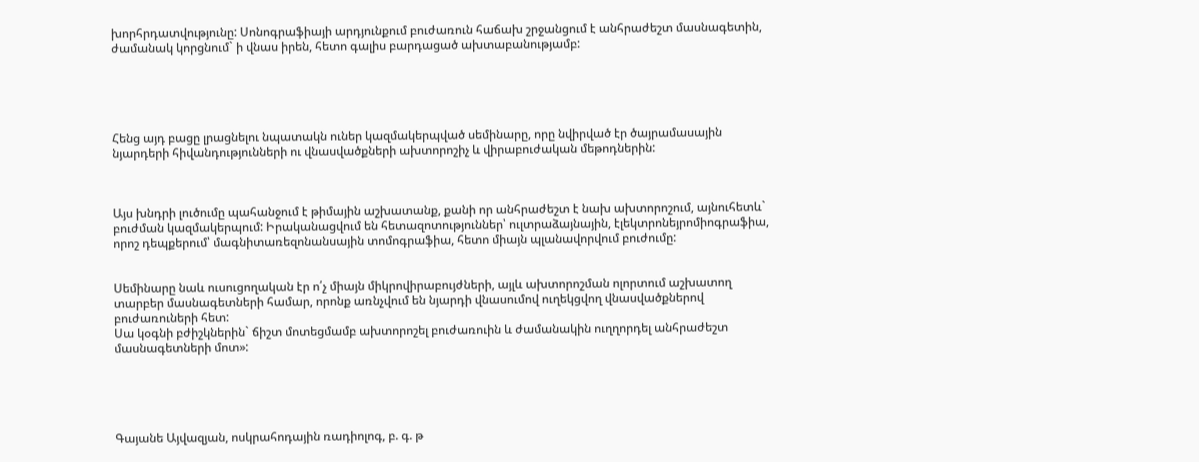խորհրդատվությունը: Սոնոգրաֆիայի արդյունքում բուժառուն հաճախ շրջանցում է անհրաժեշտ մասնագետին, ժամանակ կորցնում` ի վնաս իրեն, հետո գալիս բարդացած ախտաբանությամբ:





Հենց այդ բացը լրացնելու նպատակն ուներ կազմակերպված սեմինարը, որը նվիրված էր ծայրամասային նյարդերի հիվանդությունների ու վնասվածքների ախտորոշիչ և վիրաբուժական մեթոդներին:



Այս խնդրի լուծումը պահանջում է թիմային աշխատանք, քանի որ անհրաժեշտ է նախ ախտորոշում, այնուհետև` բուժման կազմակերպում: Իրականացվում են հետազոտություններ՝ ուլտրաձայնային, էլեկտրոնեյրոմիոգրաֆիա, որոշ դեպքերում՝ մագնիտառեզոնանսային տոմոգրաֆիա, հետո միայն պլանավորվում բուժումը:


Սեմինարը նաև ուսուցողական էր ո՛չ միայն միկրովիրաբույժների, այլև ախտորոշման ոլորտում աշխատող տարբեր մասնագետների համար, որոնք առնչվում են նյարդի վնասումով ուղեկցվող վնասվածքներով բուժառուների հետ:
Սա կօգնի բժիշկներին` ճիշտ մոտեցմամբ ախտորոշել բուժառուին և ժամանակին ուղղորդել անհրաժեշտ մասնագետների մոտ»:





Գայանե Այվազյան, ոսկրահոդային ռադիոլոգ, բ. գ. թ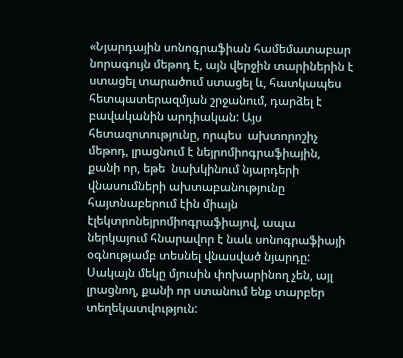«Նյարդային սոնոգրաֆիան համեմատաբար նորագույն մեթոդ է, այն վերջին տարիներին է ստացել տարածում ստացել և, հատկապես հետպատերազմյան շրջանում, դարձել է բավականին արդիական: Այս հետազոտությունը, որպես  ախտորոշիչ մեթոդ, լրացնում է նեյրոմիոգրաֆիային, քանի որ, եթե  նախկինում նյարդերի վնասումների ախտաբանությունը հայտնաբերում էին միայն էլեկտրոնեյրոմիոգրաֆիայով, ապա ներկայում հնարավոր է նաև սոնոգրաֆիայի օգնությամբ տեսնել վնասված նյարդը: Սակայն մեկը մյուսին փոխարինող չեն, այլ լրացնող, քանի որ ստանում ենք տարբեր տեղեկատվություն: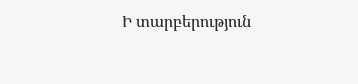Ի տարբերություն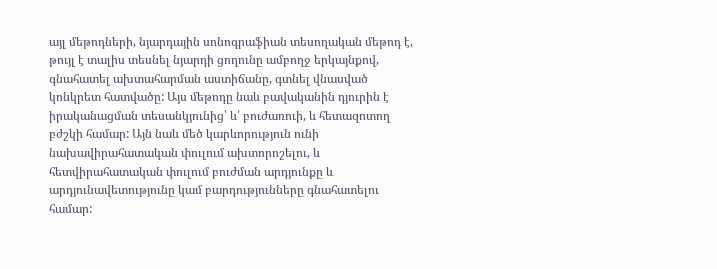այլ մեթոդների, նյարդային սոնոգրաֆիան տեսողական մեթոդ է, թույլ է տալիս տեսնել նյարդի ցողունը ամբողջ երկայնքով, գնահատել ախտահարման աստիճանը, գտնել վնասված կոնկրետ հատվածը: Այս մեթոդը նաև բավականին դյուրին է իրականացման տեսանկյունից՝ և՛ բուժառուի, և հետազոտող բժշկի համար: Այն նաև մեծ կարևորություն ունի նախավիրահատական փուլում ախտորոշելու, և հետվիրահատական փուլում բուժման արդյունքը և արդյունավետությունը կամ բարդությունները գնահատելու համար: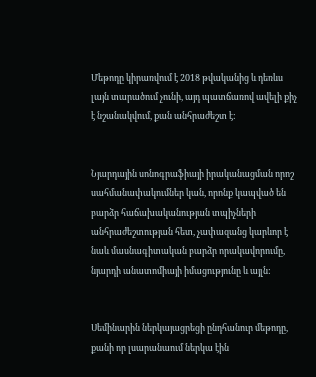Մեթոդը կիրառվում է 2018 թվականից և դեռևս լայն տարածում չունի, այդ պատճառով ավելի քիչ է նշանակվում, քան անհրաժեշտ է:


Նյարդային սոնոգրաֆիայի իրականացման որոշ սահմանափակումներ կան, որոնք կապված են բարձր հաճախականության տպիչների անհրաժեշտության հետ, չափազանց կարևոր է նաև մասնագիտական բարձր որակավորումը, նյարդի անատոմիայի իմացությունը և այլն:


Սեմինարին ներկայացրեցի ընդհանուր մեթոդը, քանի որ լսարանաում ներկա էին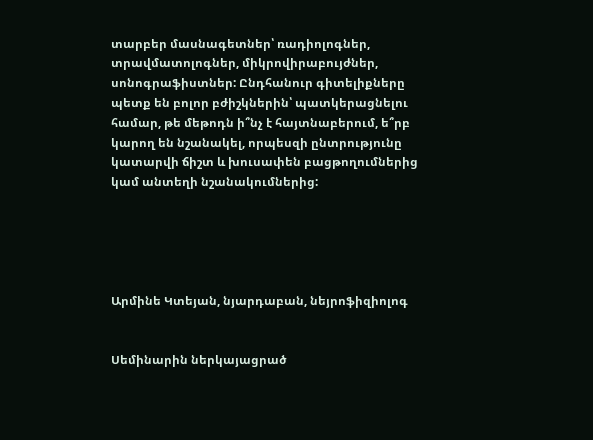տարբեր մասնագետներ՝ ռադիոլոգներ, տրավմատոլոգներ, միկրովիրաբույժներ, սոնոգրաֆիստներ: Ընդհանուր գիտելիքները պետք են բոլոր բժիշկներին՝ պատկերացնելու համար, թե մեթոդն ի՞նչ է հայտնաբերում, ե՞րբ կարող են նշանակել, որպեսզի ընտրությունը կատարվի ճիշտ և խուսափեն բացթողումներից կամ անտեղի նշանակումներից:





Արմինե Կտեյան, նյարդաբան, նեյրոֆիզիոլոգ


Սեմինարին ներկայացրած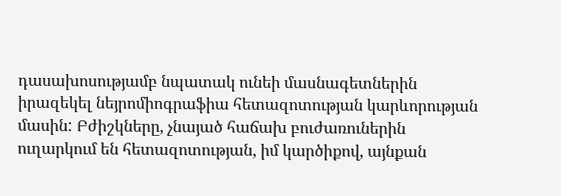դասախոսությամբ նպատակ ունեի մասնագետներին իրազեկել նեյրոմիոգրաֆիա հետազոտության կարևորության մասին: Բժիշկները, չնայած հաճախ բուժառուներին ուղարկում են հետազոտության, իմ կարծիքով, այնքան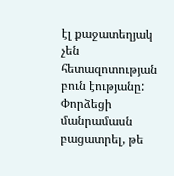էլ քաջատեղյակ չեն հետազոտության բուն էությանը: Փորձեցի մանրամասն բացատրել, թե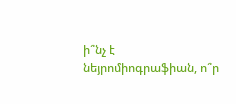ի՞նչ է նեյրոմիոգրաֆիան, ո՞ր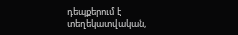դեպքերում է տեղեկատվական,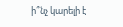ի՞նչ կարելի է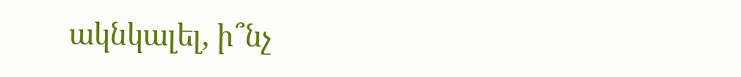ակնկալել, ի՞նչ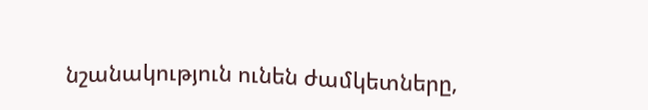նշանակություն ունեն ժամկետները,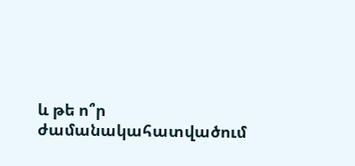և թե ո՞ր ժամանակահատվածում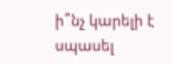ի՞նչ կարելի է սպասել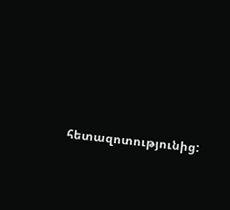հետազոտությունից: